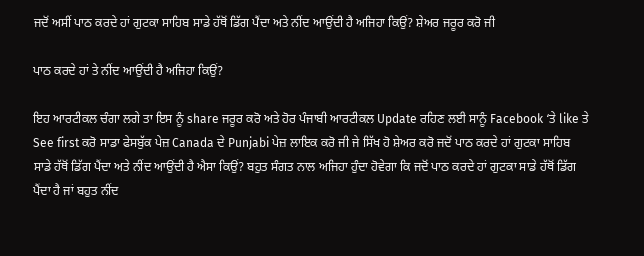ਜਦੋਂ ਅਸੀਂ ਪਾਠ ਕਰਦੇ ਹਾਂ ਗੁਟਕਾ ਸਾਹਿਬ ਸਾਡੇ ਹੱਥੋਂ ਡਿੱਗ ਪੈਂਦਾ ਅਤੇ ਨੀਂਦ ਆਉਂਦੀ ਹੈ ਅਜਿਹਾ ਕਿਉਂ? ਸ਼ੇਅਰ ਜਰੂਰ ਕਰੋ ਜੀ

ਪਾਠ ਕਰਦੇ ਹਾਂ ਤੇ ਨੀਂਦ ਆਉਂਦੀ ਹੈ ਅਜਿਹਾ ਕਿਉਂ?

ਇਹ ਆਰਟੀਕਲ ਚੰਗਾ ਲਗੇ ਤਾ ਇਸ ਨੂੰ share ਜਰੂਰ ਕਰੋ ਅਤੇ ਹੋਰ ਪੰਜਾਬੀ ਆਰਟੀਕਲ Update ਰਹਿਣ ਲਈ ਸਾਨੂੰ Facebook ‘ਤੇ like ਤੇ See first ਕਰੋ ਸਾਡਾ ਫੇਸਬੁੱਕ ਪੇਜ਼ Canada ਦੇ Punjabi ਪੇਜ਼ ਲਾਇਕ ਕਰੋ ਜੀ ਜੇ ਸਿੱਖ ਹੋ ਸ਼ੇਅਰ ਕਰੋ ਜਦੋਂ ਪਾਠ ਕਰਦੇ ਹਾਂ ਗੁਟਕਾ ਸਾਹਿਬ ਸਾਡੇ ਹੱਥੋਂ ਡਿੱਗ ਪੈਂਦਾ ਅਤੇ ਨੀਂਦ ਆਉਂਦੀ ਹੈ ਐਸਾ ਕਿਉਂ? ਬਹੁਤ ਸੰਗਤ ਨਾਲ ਅਜਿਹਾ ਹੁੰਦਾ ਹੋਵੇਗਾ ਕਿ ਜਦੋਂ ਪਾਠ ਕਰਦੇ ਹਾਂ ਗੁਟਕਾ ਸਾਡੇ ਹੱਥੋਂ ਡਿੱਗ ਪੈਂਦਾ ਹੈ ਜਾਂ ਬਹੁਤ ਨੀਂਦ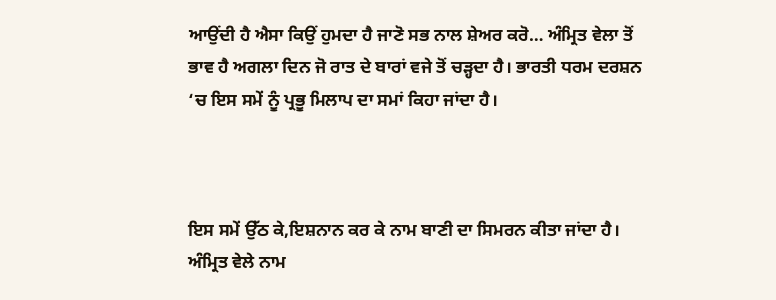ਆਉਂਦੀ ਹੈ ਐਸਾ ਕਿਉਂ ਹੁਮਦਾ ਹੈ ਜਾਣੋ ਸਭ ਨਾਲ ਸ਼ੇਅਰ ਕਰੋ… ਅੰਮ੍ਰਿਤ ਵੇਲਾ ਤੋਂ ਭਾਵ ਹੈ ਅਗਲਾ ਦਿਨ ਜੋ ਰਾਤ ਦੇ ਬਾਰਾਂ ਵਜੇ ਤੋਂ ਚੜ੍ਹਦਾ ਹੈ। ਭਾਰਤੀ ਧਰਮ ਦਰਸ਼ਨ ‘ਚ ਇਸ ਸਮੇਂ ਨੂੰ ਪ੍ਰਭੂ ਮਿਲਾਪ ਦਾ ਸਮਾਂ ਕਿਹਾ ਜਾਂਦਾ ਹੈ।



ਇਸ ਸਮੇਂ ਉੱਠ ਕੇ,ਇਸ਼ਨਾਨ ਕਰ ਕੇ ਨਾਮ ਬਾਣੀ ਦਾ ਸਿਮਰਨ ਕੀਤਾ ਜਾਂਦਾ ਹੈ। ਅੰਮ੍ਰਿਤ ਵੇਲੇ ਨਾਮ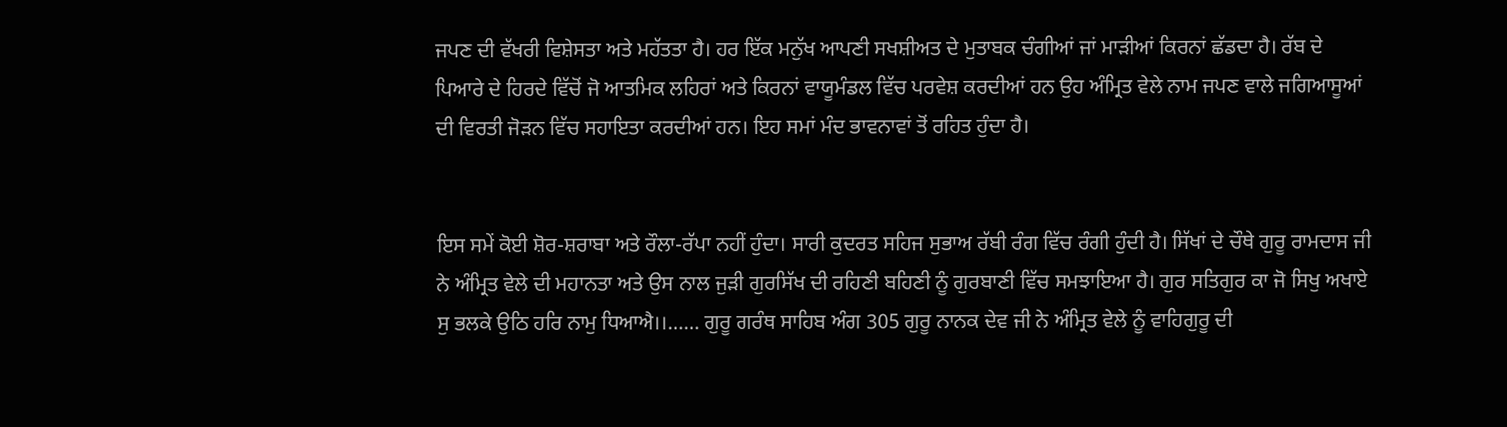ਜਪਣ ਦੀ ਵੱਖਰੀ ਵਿਸ਼ੇਸਤਾ ਅਤੇ ਮਹੱਤਤਾ ਹੈ। ਹਰ ਇੱਕ ਮਨੁੱਖ ਆਪਣੀ ਸਖਸ਼ੀਅਤ ਦੇ ਮੁਤਾਬਕ ਚੰਗੀਆਂ ਜਾਂ ਮਾੜੀਆਂ ਕਿਰਨਾਂ ਛੱਡਦਾ ਹੈ। ਰੱਬ ਦੇ ਪਿਆਰੇ ਦੇ ਹਿਰਦੇ ਵਿੱਚੋਂ ਜੋ ਆਤਮਿਕ ਲਹਿਰਾਂ ਅਤੇ ਕਿਰਨਾਂ ਵਾਯੂਮੰਡਲ ਵਿੱਚ ਪਰਵੇਸ਼ ਕਰਦੀਆਂ ਹਨ ਉਹ ਅੰਮ੍ਰਿਤ ਵੇਲੇ ਨਾਮ ਜਪਣ ਵਾਲੇ ਜਗਿਆਸੂਆਂ ਦੀ ਵਿਰਤੀ ਜੋੜਨ ਵਿੱਚ ਸਹਾਇਤਾ ਕਰਦੀਆਂ ਹਨ। ਇਹ ਸਮਾਂ ਮੰਦ ਭਾਵਨਾਵਾਂ ਤੋਂ ਰਹਿਤ ਹੁੰਦਾ ਹੈ।


ਇਸ ਸਮੇਂ ਕੋਈ ਸ਼ੋਰ-ਸ਼ਰਾਬਾ ਅਤੇ ਰੌਲਾ-ਰੱਪਾ ਨਹੀਂ ਹੁੰਦਾ। ਸਾਰੀ ਕੁਦਰਤ ਸਹਿਜ ਸੁਭਾਅ ਰੱਬੀ ਰੰਗ ਵਿੱਚ ਰੰਗੀ ਹੁੰਦੀ ਹੈ। ਸਿੱਖਾਂ ਦੇ ਚੌਥੇ ਗੁਰੂ ਰਾਮਦਾਸ ਜੀ ਨੇ ਅੰਮ੍ਰਿਤ ਵੇਲੇ ਦੀ ਮਹਾਨਤਾ ਅਤੇ ਉਸ ਨਾਲ ਜੁੜੀ ਗੁਰਸਿੱਖ ਦੀ ਰਹਿਣੀ ਬਹਿਣੀ ਨੂੰ ਗੁਰਬਾਣੀ ਵਿੱਚ ਸਮਝਾਇਆ ਹੈ। ਗੁਰ ਸਤਿਗੁਰ ਕਾ ਜੋ ਸਿਖੁ ਅਖਾਏ ਸੁ ਭਲਕੇ ਉਠਿ ਹਰਿ ਨਾਮੁ ਧਿਆਐ।।…… ਗੁਰੂ ਗਰੰਥ ਸਾਹਿਬ ਅੰਗ 305 ਗੁਰੂ ਨਾਨਕ ਦੇਵ ਜੀ ਨੇ ਅੰਮ੍ਰਿਤ ਵੇਲੇ ਨੂੰ ਵਾਹਿਗੁਰੂ ਦੀ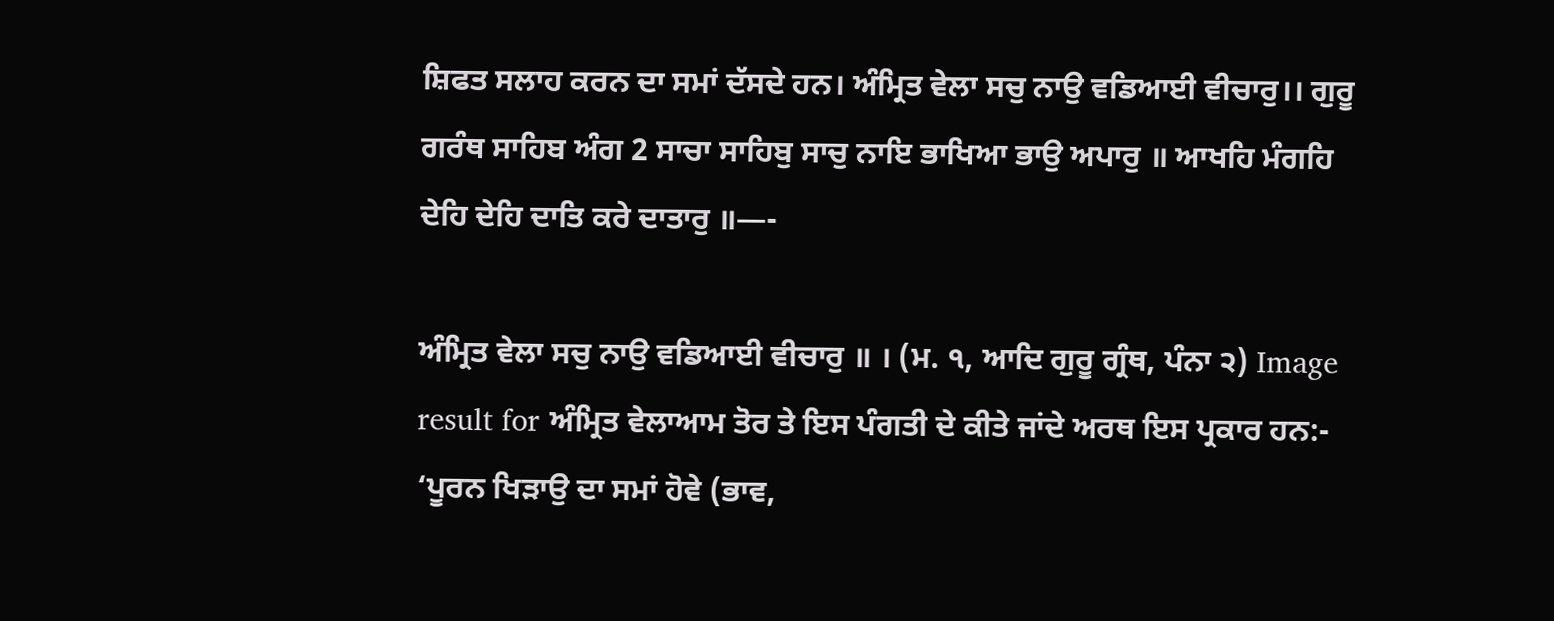ਸ਼ਿਫਤ ਸਲਾਹ ਕਰਨ ਦਾ ਸਮਾਂ ਦੱਸਦੇ ਹਨ। ਅੰਮ੍ਰਿਤ ਵੇਲਾ ਸਚੁ ਨਾਉ ਵਡਿਆਈ ਵੀਚਾਰੁ।। ਗੁਰੂ ਗਰੰਥ ਸਾਹਿਬ ਅੰਗ 2 ਸਾਚਾ ਸਾਹਿਬੁ ਸਾਚੁ ਨਾਇ ਭਾਖਿਆ ਭਾਉ ਅਪਾਰੁ ॥ ਆਖਹਿ ਮੰਗਹਿ ਦੇਹਿ ਦੇਹਿ ਦਾਤਿ ਕਰੇ ਦਾਤਾਰੁ ॥—-

ਅੰਮ੍ਰਿਤ ਵੇਲਾ ਸਚੁ ਨਾਉ ਵਡਿਆਈ ਵੀਚਾਰੁ ॥ । (ਮ. ੧, ਆਦਿ ਗੁਰੂ ਗ੍ਰੰਥ, ਪੰਨਾ ੨) Image result for ਅੰਮ੍ਰਿਤ ਵੇਲਾਆਮ ਤੋਰ ਤੇ ਇਸ ਪੰਗਤੀ ਦੇ ਕੀਤੇ ਜਾਂਦੇ ਅਰਥ ਇਸ ਪ੍ਰਕਾਰ ਹਨ:- ‘ਪੂਰਨ ਖਿੜਾਉ ਦਾ ਸਮਾਂ ਹੋਵੇ (ਭਾਵ,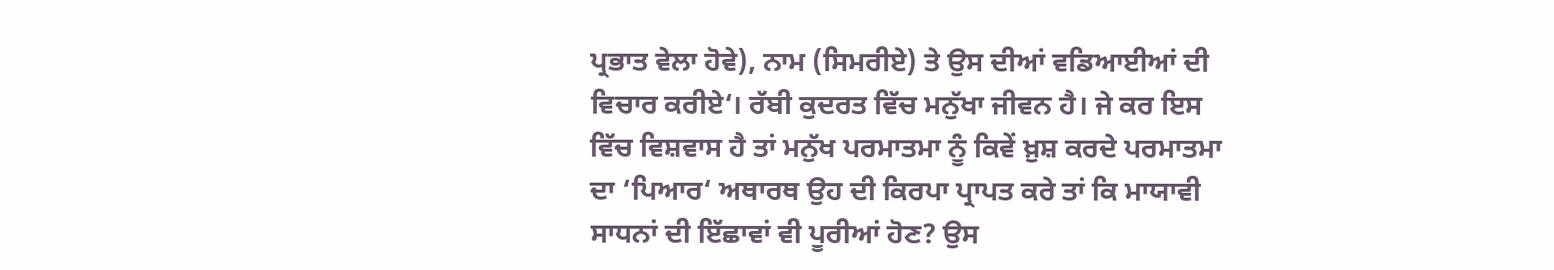ਪ੍ਰਭਾਤ ਵੇਲਾ ਹੋਵੇ), ਨਾਮ (ਸਿਮਰੀਏ) ਤੇ ਉਸ ਦੀਆਂ ਵਡਿਆਈਆਂ ਦੀ ਵਿਚਾਰ ਕਰੀਏ‘। ਰੱਬੀ ਕੁਦਰਤ ਵਿੱਚ ਮਨੁੱਖਾ ਜੀਵਨ ਹੈ। ਜੇ ਕਰ ਇਸ ਵਿੱਚ ਵਿਸ਼ਵਾਸ ਹੈ ਤਾਂ ਮਨੁੱਖ ਪਰਮਾਤਮਾ ਨੂੰ ਕਿਵੇਂ ਖ਼ੁਸ਼ ਕਰਦੇ ਪਰਮਾਤਮਾ ਦਾ ‘ਪਿਆਰ‘ ਅਥਾਰਥ ਉਹ ਦੀ ਕਿਰਪਾ ਪ੍ਰਾਪਤ ਕਰੇ ਤਾਂ ਕਿ ਮਾਯਾਵੀ ਸਾਧਨਾਂ ਦੀ ਇੱਛਾਵਾਂ ਵੀ ਪੂਰੀਆਂ ਹੋਣ? ਉਸ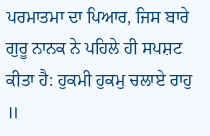ਪਰਮਾਤਮਾ ਦਾ ਪਿਆਰ, ਜਿਸ ਬਾਰੇ ਗੁਰੂ ਨਾਨਕ ਨੇ ਪਹਿਲੇ ਹੀ ਸਪਸ਼ਟ ਕੀਤਾ ਹੈ: ਹੁਕਮੀ ਹੁਕਮੁ ਚਲਾਏ ਰਾਹੁ ॥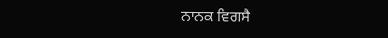ਨਾਨਕ ਵਿਗਸੈ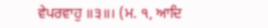ਵੇਪਰਵਾਹੁ ॥੩॥। (ਮ. ੧, ਆਦਿ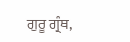ਗੁਰੂ ਗ੍ਰੰਥ,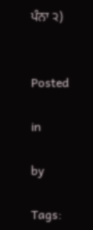ਪੰਨਾ ੨)


Posted

in

by

Tags: